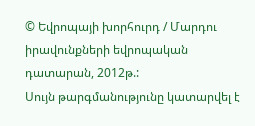© Եվրոպայի խորհուրդ / Մարդու իրավունքների եվրոպական դատարան, 2012թ.:
Սույն թարգմանությունը կատարվել է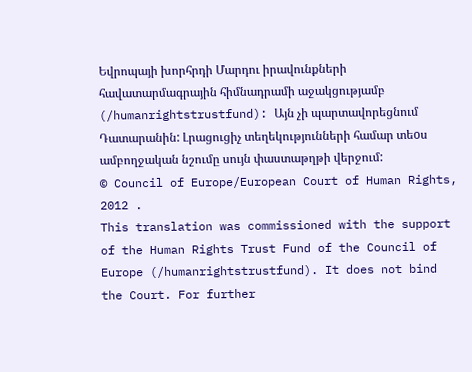Եվրոպայի խորհրդի Մարդու իրավունքների հավատարմագրային հիմնադրամի աջակցությամբ (/humanrightstrustfund): Այն չի պարտավորեցնում Դատարանին: Լրացուցիչ տեղեկությունների համար տեoս ամբողջական նշումը սույն փաստաթղթի վերջում:
© Council of Europe/European Court of Human Rights, 2012 .
This translation was commissioned with the support of the Human Rights Trust Fund of the Council of Europe (/humanrightstrustfund). It does not bind the Court. For further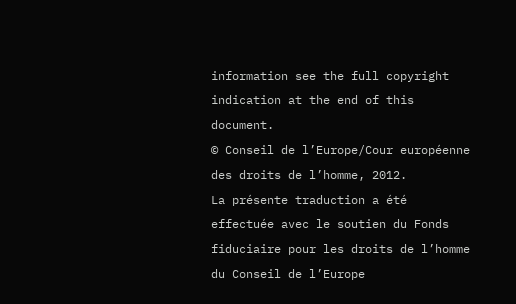information see the full copyright indication at the end of this document.
© Conseil de l’Europe/Cour européenne des droits de l’homme, 2012.
La présente traduction a été effectuée avec le soutien du Fonds fiduciaire pour les droits de l’homme du Conseil de l’Europe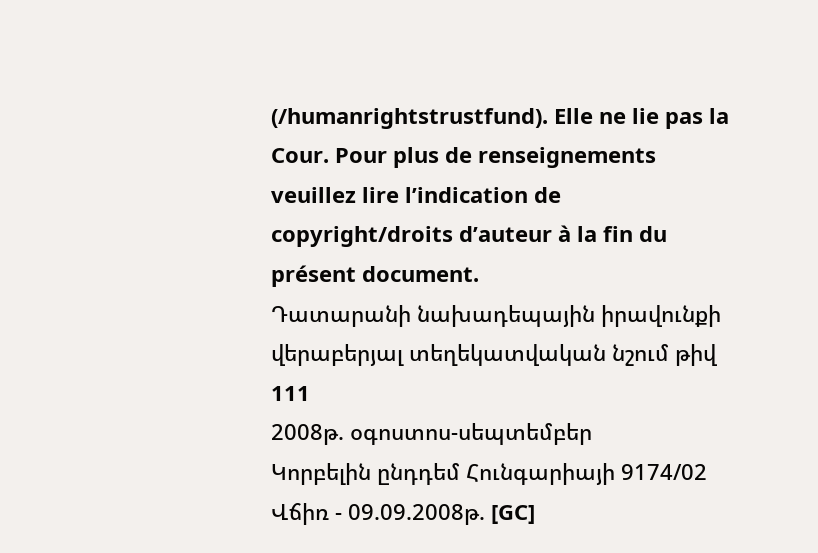(/humanrightstrustfund). Elle ne lie pas la Cour. Pour plus de renseignements veuillez lire l’indication de copyright/droits d’auteur à la fin du présent document.
Դատարանի նախադեպային իրավունքի վերաբերյալ տեղեկատվական նշում թիվ 111
2008թ. օգոստոս-սեպտեմբեր
Կորբելին ընդդեմ Հունգարիայի 9174/02
Վճիռ - 09.09.2008թ. [GC]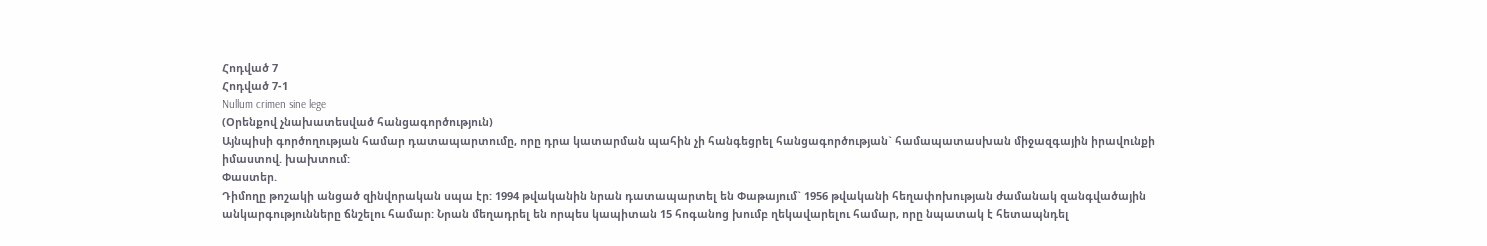Հոդված 7
Հոդված 7-1
Nullum crimen sine lege
(Օրենքով չնախատեսված հանցագործություն)
Այնպիսի գործողության համար դատապարտումը, որը դրա կատարման պահին չի հանգեցրել հանցագործության` համապատասխան միջազգային իրավունքի իմաստով. խախտում:
Փաստեր.
Դիմողը թոշակի անցած զինվորական սպա էր: 1994 թվականին նրան դատապարտել են Փաթայում` 1956 թվականի հեղափոխության ժամանակ զանգվածային անկարգությունները ճնշելու համար: Նրան մեղադրել են որպես կապիտան 15 հոգանոց խումբ ղեկավարելու համար, որը նպատակ է հետապնդել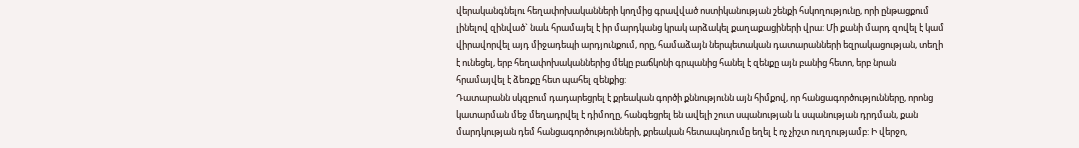վերականգնելու հեղափոխականների կողմից գրավված ոստիկանության շենքի հսկողությունը, որի ընթացքում լինելով զինված` նաև հրամայել է իր մարդկանց կրակ արձակել քաղաքացիների վրա: Մի քանի մարդ զովել է կամ վիրավորվել այդ միջադեպի արդյունքում, որը, համաձայն ներպետական դատարանների եզրակացության, տեղի է ունեցել, երբ հեղափոխականներից մեկը բաճկոնի գրպանից հանել է զենքը այն բանից հետո, երբ նրան հրամայվել է ձեռքը հետ պահել զենքից:
Դատարանն սկզբում դադարեցրել է քրեական գործի քննությունն այն հիմքով, որ հանցագործությունները, որոնց կատարման մեջ մեղադրվել է դիմողը, հանգեցրել են ավելի շուտ սպանության և սպանության դրդման, քան մարդկության դեմ հանցագործությունների, քրեական հետապնդումը եղել է ոչ չիշտ ուղղությամբ: Ի վերջո,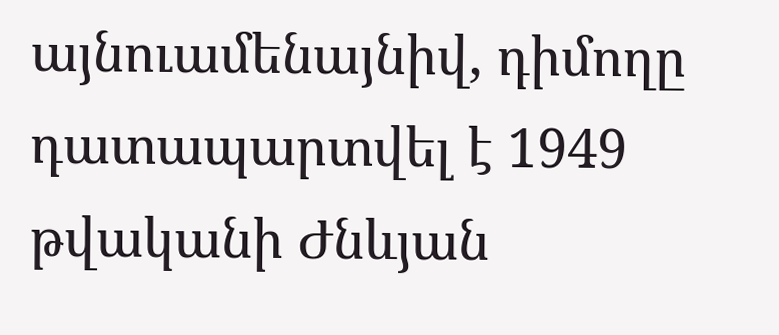այնուամենայնիվ, դիմողը դատապարտվել է 1949 թվականի Ժնևյան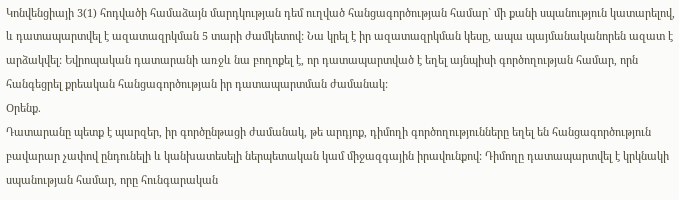Կոնվենցիայի 3(1) հոդվածի համաձայն մարդկության դեմ ուղված հանցագործության համար` մի քանի սպանություն կատարելով, և դատապարտվել է ազատազրկման 5 տարի ժամկետով: Նա կրել է իր ազատազրկման կեսը, ապա պայմանականորեն ազատ է արձակվել: Եվրոպական դատարանի առջև նա բողոքել է, որ դատապարտված է եղել այնպիսի գործողության համար, որն հանգեցրել քրեական հանցագործության իր դատապարտման ժամանակ:
Oրենք.
Դատարանը պետք է պարզեր, իր գործընթացի ժամանակ, թե արդյոք, դիմողի գործողությունները եղել են հանցագործություն բավարար չափով ընդունելի և կանխատեսելի ներպետական կամ միջազգային իրավունքով: Դիմողը դատապարտվել է կրկնակի սպանության համար, որը հունգարական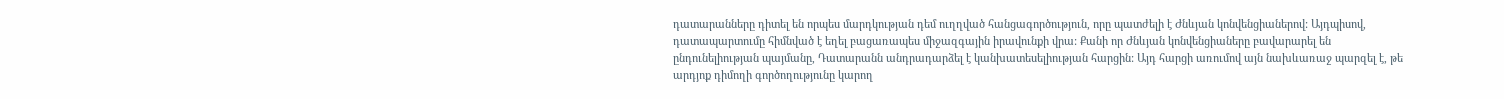դատարանները դիտել են որպես մարդկության դեմ ուղղված հանցագործություն, որը պատժելի է Ժնևյան կոնվենցիաներով: Այդպիսով, դատապարտումը հիմնված է եղել բացառապես միջազգային իրավունքի վրա: Քանի որ Ժնևյան կոնվենցիաները բավարարել են ընդունելիության պայմանը, Դատարանն անդրադարձել է կանխատեսելիության հարցին: Այդ հարցի առումով այն նախևառաջ պարզել է, թե արդյոք դիմողի գործողությունը կարող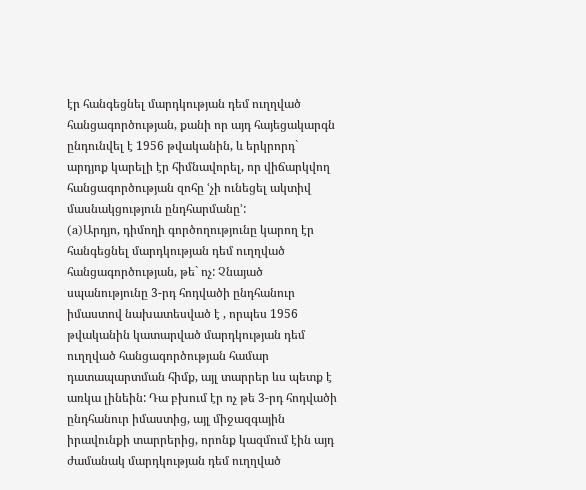էր հանգեցնել մարդկության դեմ ուղղված հանցագործության, քանի որ այդ հայեցակարգն ընդունվել է 1956 թվականին, և երկրորդ` արդյոք կարելի էր հիմնավորել, որ վիճարկվող հանցագործության զոհը ՙչի ունեցել ակտիվ մասնակցություն ընդհարմանը՚:
(a)Արդյո, դիմողի գործողությունը կարող էր հանգեցնել մարդկության դեմ ուղղված հանցագործության, թե` ոչ: Չնայած սպանությունը 3-րդ հոդվածի ընդհանուր իմաստով նախատեսված է , որպես 1956 թվականին կատարված մարդկության դեմ ուղղված հանցագործության համար դատապարտման հիմք, այլ տարրեր ևս պետք է առկա լինեին: Դա բխում էր ոչ թե 3-րդ հոդվածի ընդհանուր իմաստից, այլ միջազգային իրավունքի տարրերից, որոնք կազմում էին այդ ժամանակ մարդկության դեմ ուղղված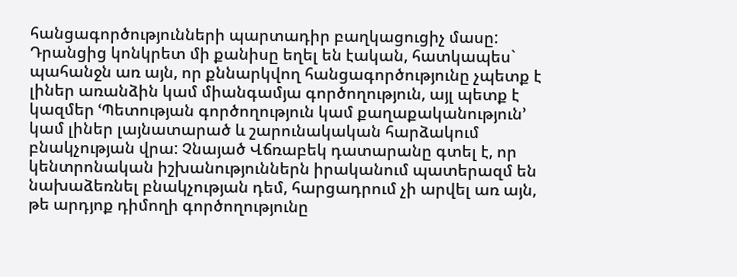հանցագործությունների պարտադիր բաղկացուցիչ մասը: Դրանցից կոնկրետ մի քանիսը եղել են էական, հատկապես` պահանջն առ այն, որ քննարկվող հանցագործությունը չպետք է լիներ առանձին կամ միանգամյա գործողություն, այլ պետք է կազմեր ՙՊետության գործողություն կամ քաղաքականություն՚ կամ լիներ լայնատարած և շարունակական հարձակում բնակչության վրա: Չնայած Վճռաբեկ դատարանը գտել է, որ կենտրոնական իշխանություններն իրականում պատերազմ են նախաձեռնել բնակչության դեմ, հարցադրում չի արվել առ այն, թե արդյոք դիմողի գործողությունը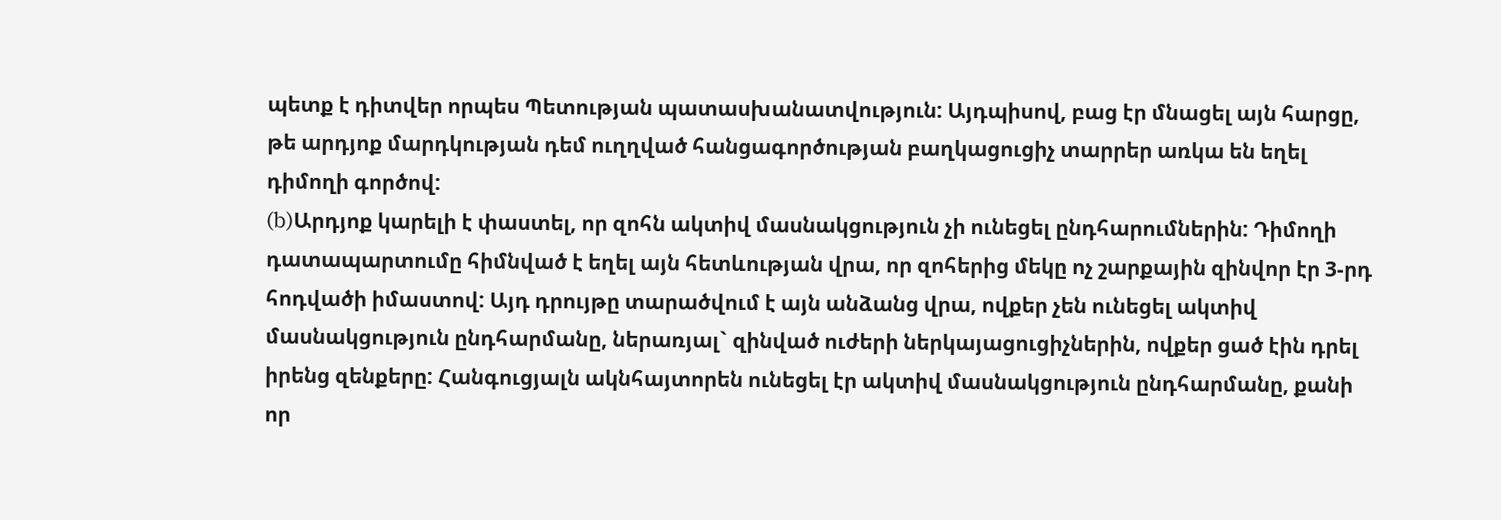պետք է դիտվեր որպես Պետության պատասխանատվություն: Այդպիսով, բաց էր մնացել այն հարցը, թե արդյոք մարդկության դեմ ուղղված հանցագործության բաղկացուցիչ տարրեր առկա են եղել դիմողի գործով:
(b)Արդյոք կարելի է փաստել, որ զոհն ակտիվ մասնակցություն չի ունեցել ընդհարումներին: Դիմողի դատապարտումը հիմնված է եղել այն հետևության վրա, որ զոհերից մեկը ոչ շարքային զինվոր էր 3-րդ հոդվածի իմաստով: Այդ դրույթը տարածվում է այն անձանց վրա, ովքեր չեն ունեցել ակտիվ մասնակցություն ընդհարմանը, ներառյալ` զինված ուժերի ներկայացուցիչներին, ովքեր ցած էին դրել իրենց զենքերը: Հանգուցյալն ակնհայտորեն ունեցել էր ակտիվ մասնակցություն ընդհարմանը, քանի որ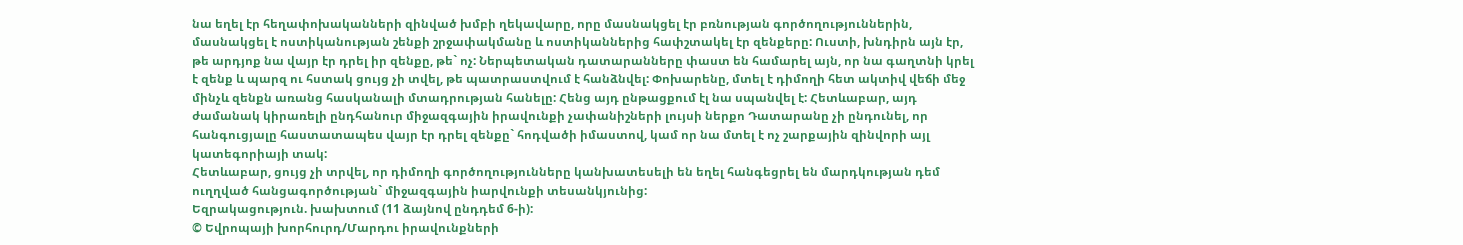նա եղել էր հեղափոխականների զինված խմբի ղեկավարը, որը մասնակցել էր բռնության գործողություններին, մասնակցել է ոստիկանության շենքի շրջափակմանը և ոստիկաններից հափշտակել էր զենքերը: Ուստի, խնդիրն այն էր, թե արդյոք նա վայր էր դրել իր զենքը, թե` ոչ: Ներպետական դատարանները փաստ են համարել այն, որ նա գաղտնի կրել է զենք և պարզ ու հստակ ցույց չի տվել, թե պատրաստվում է հանձնվել: Փոխարենը, մտել է դիմողի հետ ակտիվ վեճի մեջ մինչև զենքն առանց հասկանալի մտադրության հանելը: Հենց այդ ընթացքում էլ նա սպանվել է: Հետևաբար, այդ ժամանակ կիրառելի ընդհանուր միջազգային իրավունքի չափանիշների լույսի ներքո Դատարանը չի ընդունել, որ հանգուցյալը հաստատապես վայր էր դրել զենքը` հոդվածի իմաստով, կամ որ նա մտել է ոչ շարքային զինվորի այլ կատեգորիայի տակ:
Հետևաբար, ցույց չի տրվել, որ դիմողի գործողությունները կանխատեսելի են եղել հանգեցրել են մարդկության դեմ ուղղված հանցագործության` միջազգային իարվունքի տեսանկյունից:
Եզրակացություն. խախտում (11 ձայնով ընդդեմ 6-ի):
© Եվրոպայի խորհուրդ/Մարդու իրավունքների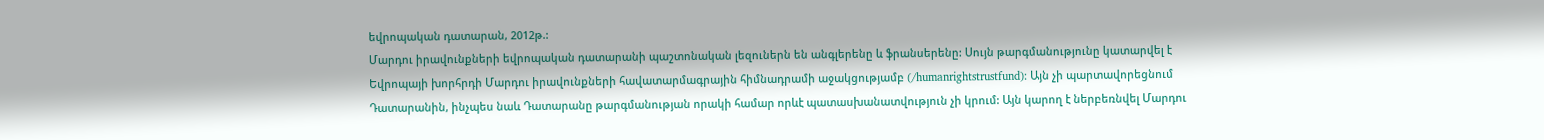եվրոպական դատարան, 2012թ.:
Մարդու իրավունքների եվրոպական դատարանի պաշտոնական լեզուներն են անգլերենը և ֆրանսերենը: Սույն թարգմանությունը կատարվել է Եվրոպայի խորհրդի Մարդու իրավունքների հավատարմագրային հիմնադրամի աջակցությամբ (/humanrightstrustfund): Այն չի պարտավորեցնում Դատարանին, ինչպես նաև Դատարանը թարգմանության որակի համար որևէ պատասխանատվություն չի կրում: Այն կարող է ներբեռնվել Մարդու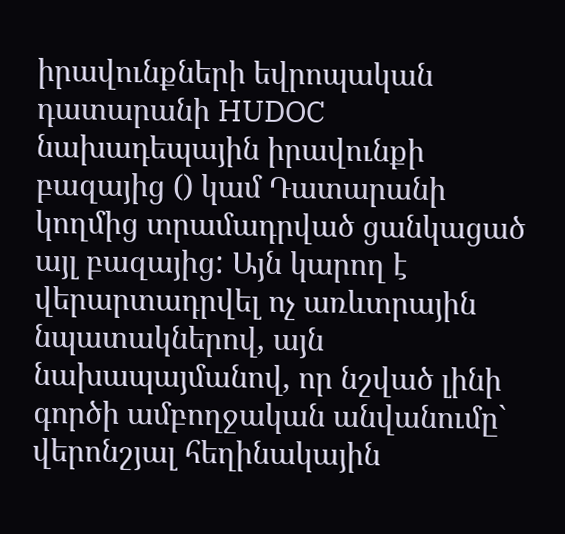իրավունքների եվրոպական դատարանի HUDOC նախադեպային իրավունքի բազայից () կամ Դատարանի կողմից տրամադրված ցանկացած այլ բազայից: Այն կարող է վերարտադրվել ոչ առևտրային նպատակներով, այն նախապայմանով, որ նշված լինի գործի ամբողջական անվանումը` վերոնշյալ հեղինակային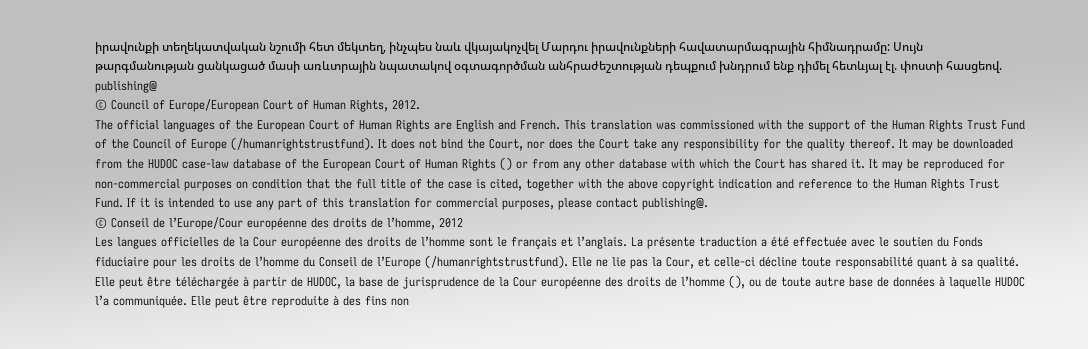իրավունքի տեղեկատվական նշումի հետ մեկտեղ, ինչպես նաև վկայակոչվել Մարդու իրավունքների հավատարմագրային հիմնադրամը: Սույն թարգմանության ցանկացած մասի առևտրային նպատակով օգտագործման անհրաժեշտության դեպքում խնդրում ենք դիմել հետևյալ էլ. փոստի հասցեով. publishing@
© Council of Europe/European Court of Human Rights, 2012.
The official languages of the European Court of Human Rights are English and French. This translation was commissioned with the support of the Human Rights Trust Fund of the Council of Europe (/humanrightstrustfund). It does not bind the Court, nor does the Court take any responsibility for the quality thereof. It may be downloaded from the HUDOC case-law database of the European Court of Human Rights () or from any other database with which the Court has shared it. It may be reproduced for non-commercial purposes on condition that the full title of the case is cited, together with the above copyright indication and reference to the Human Rights Trust Fund. If it is intended to use any part of this translation for commercial purposes, please contact publishing@.
© Conseil de l’Europe/Cour européenne des droits de l’homme, 2012
Les langues officielles de la Cour européenne des droits de l’homme sont le français et l’anglais. La présente traduction a été effectuée avec le soutien du Fonds fiduciaire pour les droits de l’homme du Conseil de l’Europe (/humanrightstrustfund). Elle ne lie pas la Cour, et celle-ci décline toute responsabilité quant à sa qualité. Elle peut être téléchargée à partir de HUDOC, la base de jurisprudence de la Cour européenne des droits de l’homme (), ou de toute autre base de données à laquelle HUDOC l’a communiquée. Elle peut être reproduite à des fins non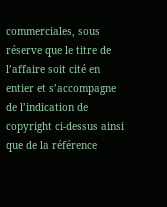commerciales, sous réserve que le titre de l’affaire soit cité en entier et s’accompagne de l’indication de copyright ci-dessus ainsi que de la référence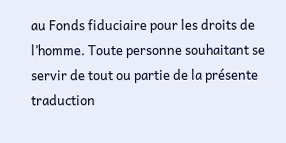au Fonds fiduciaire pour les droits de l’homme. Toute personne souhaitant se servir de tout ou partie de la présente traduction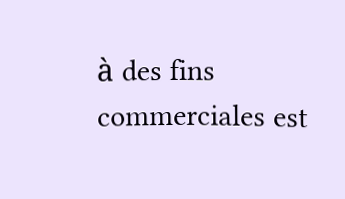à des fins commerciales est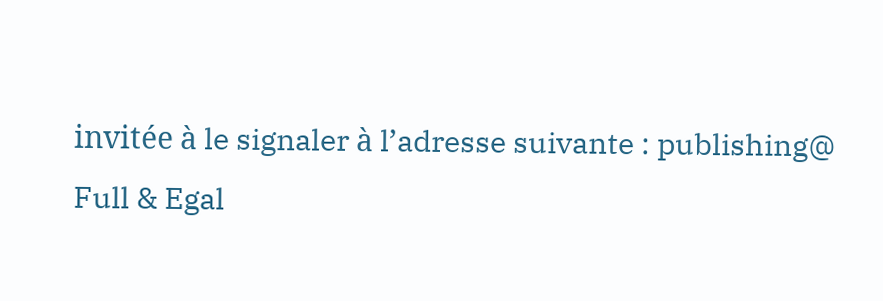invitée à le signaler à l’adresse suivante : publishing@
Full & Egal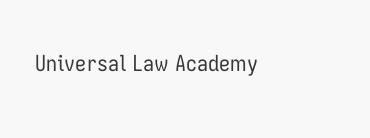Universal Law Academy